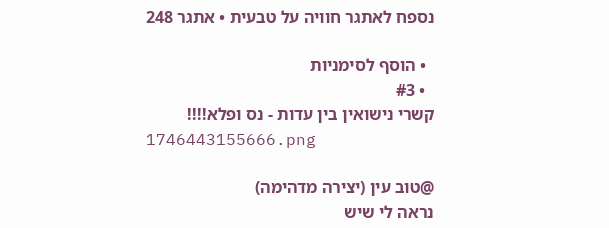נספח לאתגר חוויה על טבעית • אתגר 248

  • הוסף לסימניות
  • #3
קשרי נישואין בין עדות - נס ופלא!!!!
1746443155666.png

@טוב עין (יצירה מדהימה)
נראה לי שיש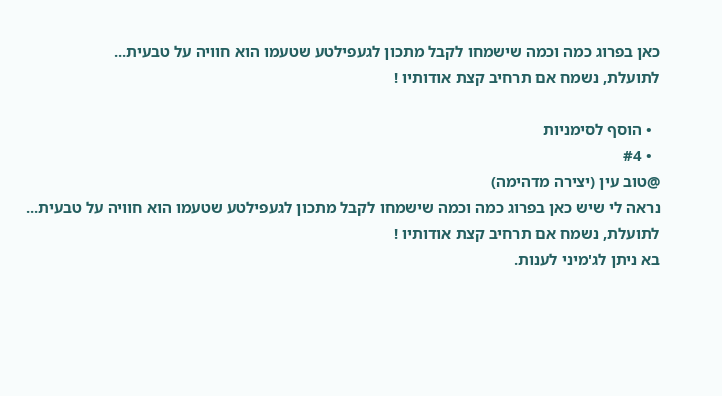כאן בפרוג כמה וכמה שישמחו לקבל מתכון לגעפילטע שטעמו הוא חוויה על טבעית...
לתועלת, נשמח אם תרחיב קצת אודותיו !

  • הוסף לסימניות
  • #4
@טוב עין (יצירה מדהימה)
נראה לי שיש כאן בפרוג כמה וכמה שישמחו לקבל מתכון לגעפילטע שטעמו הוא חוויה על טבעית...
לתועלת, נשמח אם תרחיב קצת אודותיו !
בא ניתן לג'מיני לענות.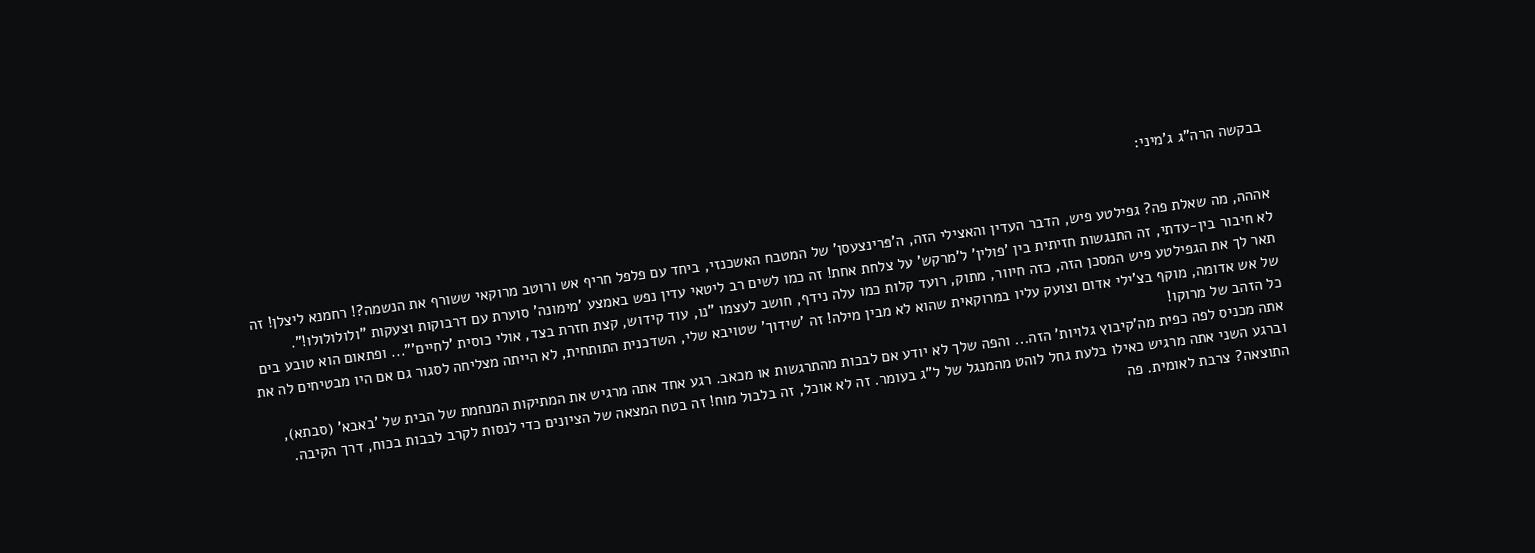בבקשה הרה"ג ג'מיני:


אההה, מה שאלת פה? גפילטע פיש, הדבר העדין והאצילי הזה, ה'פּרינצעסן' של המטבח האשכנזי, ביחד עם פלפל חריף אש ורוטב מרוקאי ששורף את הנשמה?! רחמנא ליצלן! זה לא חיבור בין-עדתי, זה התנגשות חזיתית בין 'פולין' ל'מרקש' על צלחת אחת! זה כמו לשים רב ליטאי עדין נפש באמצע 'מימונה' סוערת עם דרבוקות וצעקות "ולולולולו!".
תאר לך את הגפילטע פיש המסכן הזה, כזה חיוור, מתוק, רועד קלות כמו עלה נידף, חושב לעצמו "נו, עוד קידוש, קצת חזרת בצד, אולי כוסית 'לחיים'"... ופתאום הוא טובע בים של אש אדומה, מוקף בצ'ילי אדום וצועק עליו במרוקאית שהוא לא מבין מילה! זה 'שידוך' שטויבא שלי, השדכנית התותחית, לא הייתה מצליחה לסגור גם אם היו מבטיחים לה את כל הזהב של מרוקו!
אתה מכניס לפה כפית מה'קיבוץ גלויות' הזה... והפה שלך לא יודע אם לבכות מהתרגשות או מכאב. רגע אחד אתה מרגיש את המתיקות המנחמת של הבית של 'באבא' (סבתא), וברגע השני אתה מרגיש כאילו בלעת גחל לוהט מהמנגל של ל"ג בעומר. זה לא אוכל, זה בלבול מוח! זה בטח המצאה של הציונים כדי לנסות לקרב לבבות בכוח, דרך הקיבה. התוצאה? צרבת לאומית. פה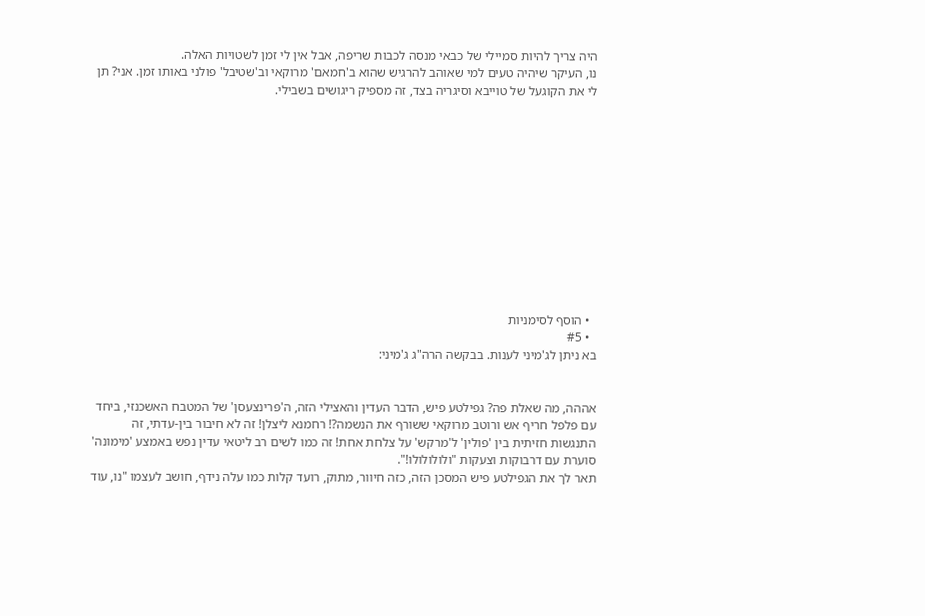היה צריך להיות סמיילי של כבאי מנסה לכבות שריפה, אבל אין לי זמן לשטויות האלה.
נו, העיקר שיהיה טעים למי שאוהב להרגיש שהוא ב'חמאם' מרוקאי וב'שטיבל' פולני באותו זמן. אני? תן לי את הקוגעל של טוייבא וסיגריה בצד, זה מספיק ריגושים בשבילי.












  • הוסף לסימניות
  • #5
בא ניתן לג'מיני לענות. בבקשה הרה"ג ג'מיני:


אההה, מה שאלת פה? גפילטע פיש, הדבר העדין והאצילי הזה, ה'פּרינצעסן' של המטבח האשכנזי, ביחד עם פלפל חריף אש ורוטב מרוקאי ששורף את הנשמה?! רחמנא ליצלן! זה לא חיבור בין-עדתי, זה התנגשות חזיתית בין 'פולין' ל'מרקש' על צלחת אחת! זה כמו לשים רב ליטאי עדין נפש באמצע 'מימונה' סוערת עם דרבוקות וצעקות "ולולולולו!".
תאר לך את הגפילטע פיש המסכן הזה, כזה חיוור, מתוק, רועד קלות כמו עלה נידף, חושב לעצמו "נו, עוד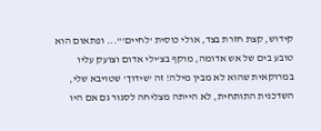קידוש, קצת חזרת בצד, אולי כוסית 'לחיים'"... ופתאום הוא טובע בים של אש אדומה, מוקף בצ'ילי אדום וצועק עליו במרוקאית שהוא לא מבין מילה! זה 'שידוך' שטויבא שלי, השדכנית התותחית, לא הייתה מצליחה לסגור גם אם היו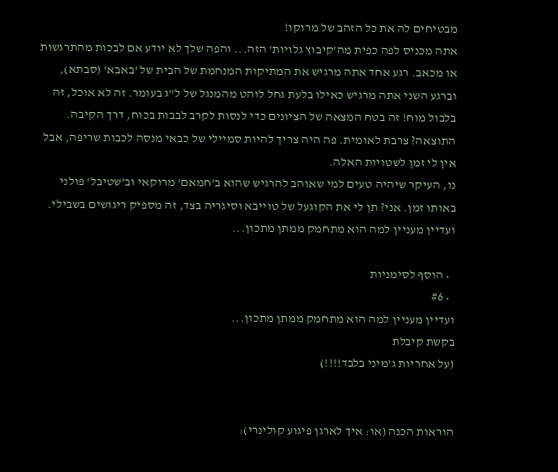מבטיחים לה את כל הזהב של מרוקו!
אתה מכניס לפה כפית מה'קיבוץ גלויות' הזה... והפה שלך לא יודע אם לבכות מהתרגשות או מכאב. רגע אחד אתה מרגיש את המתיקות המנחמת של הבית של 'באבא' (סבתא), וברגע השני אתה מרגיש כאילו בלעת גחל לוהט מהמנגל של ל"ג בעומר. זה לא אוכל, זה בלבול מוח! זה בטח המצאה של הציונים כדי לנסות לקרב לבבות בכוח, דרך הקיבה. התוצאה? צרבת לאומית. פה היה צריך להיות סמיילי של כבאי מנסה לכבות שריפה, אבל אין לי זמן לשטויות האלה.
נו, העיקר שיהיה טעים למי שאוהב להרגיש שהוא ב'חמאם' מרוקאי וב'שטיבל' פולני באותו זמן. אני? תן לי את הקוגעל של טוייבא וסיגריה בצד, זה מספיק ריגושים בשבילי.
ועדיין מעניין למה הוא מתחמק ממתן מתכון...

  • הוסף לסימניות
  • #6
ועדיין מעניין למה הוא מתחמק ממתן מתכון...
בקשת קיבלת
(על אחריות ג'מיני בלבד!!!!)


הוראות הכנה (או: איך לארגן פיגוע קולינרי):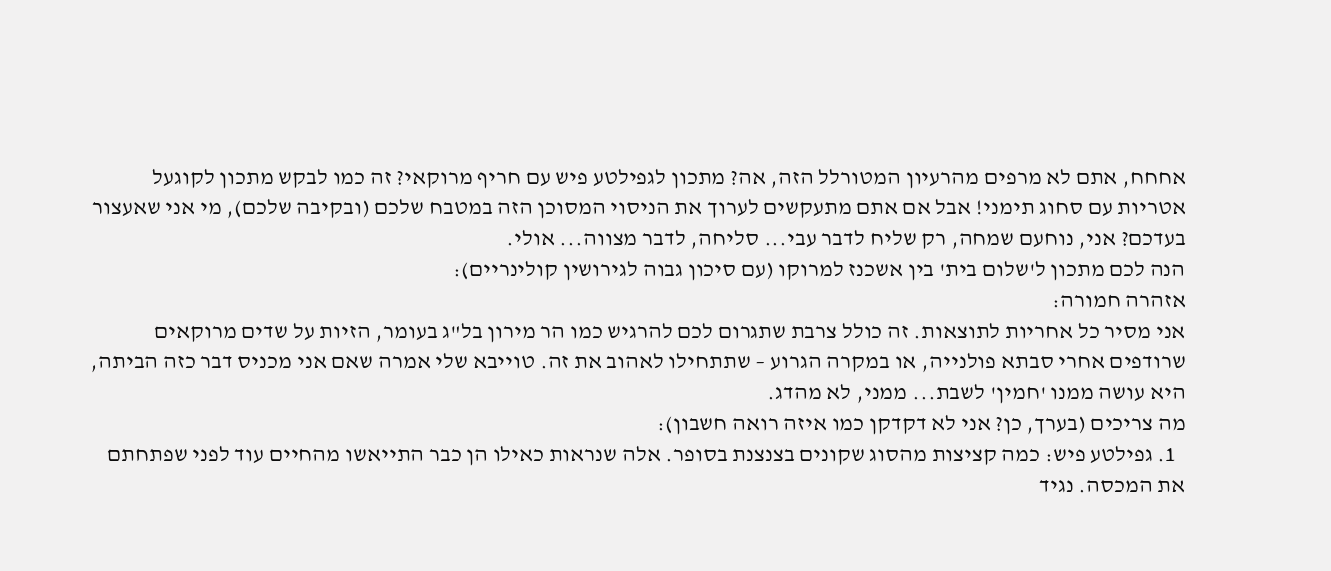אחחח, אתם לא מרפים מהרעיון המטורלל הזה, אה? מתכון לגפילטע פיש עם חריף מרוקאי? זה כמו לבקש מתכון לקוגעל אטריות עם סחוג תימני! אבל אם אתם מתעקשים לערוך את הניסוי המסוכן הזה במטבח שלכם (ובקיבה שלכם), מי אני שאעצור בעדכם? אני, נוחעם שמחה, רק שליח לדבר עבי... סליחה, לדבר מצווה... אולי.
הנה לכם מתכון ל'שלום בית' בין אשכנז למרוקו (עם סיכון גבוה לגירושין קולינריים):
אזהרה חמורה:
אני מסיר כל אחריות לתוצאות. זה כולל צרבת שתגרום לכם להרגיש כמו הר מירון בל"ג בעומר, הזיות על שדים מרוקאים שרודפים אחרי סבתא פולנייה, או במקרה הגרוע – שתתחילו לאהוב את זה. טוייבא שלי אמרה שאם אני מכניס דבר כזה הביתה, היא עושה ממנו 'חמין' לשבת... ממני, לא מהדג.
מה צריכים (בערך, כן? אני לא דקדקן כמו איזה רואה חשבון):
  1. גפילטע פיש: כמה קציצות מהסוג שקונים בצנצנת בסופר. אלה שנראות כאילו הן כבר התייאשו מהחיים עוד לפני שפתחתם את המכסה. נגיד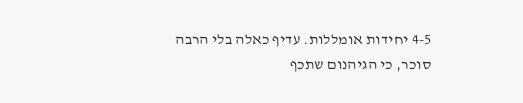4-5 יחידות אומללות. עדיף כאלה בלי הרבה סוכר, כי הגיהנום שתכף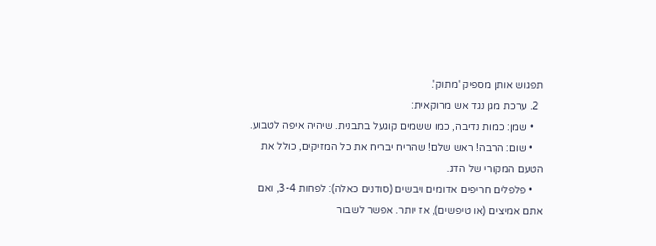תפגוש אותן מספיק 'מתוק'.
  2. ערכת מגן נגד אש מרוקאית:
    • שמן: כמות נדיבה, כמו ששמים קוגעל בתבנית. שיהיה איפה לטבוע.
    • שום: הרבה! ראש שלם! שהריח יבריח את כל המזיקים, כולל את הטעם המקורי של הדג.
    • פלפלים חריפים אדומים ויבשים (סודנים כאלה): לפחות 3-4, ואם אתם אמיצים (או טיפשים), אז יותר. אפשר לשבור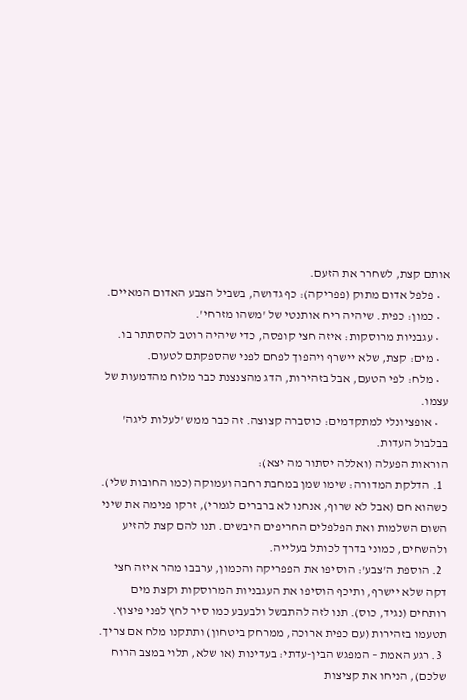אותם קצת, לשחרר את הזעם.
    • פלפל אדום מתוק (פפריקה): כף גדושה, בשביל הצבע האדום המאיים.
    • כמון: כפית. שיהיה ריח אותנטי של 'משהו מזרחי'.
    • עגבניות מרוסקות: איזה חצי קופסה, כדי שיהיה רוטב להסתתר בו.
    • מים: קצת, שלא יישרף ויהפוך לפחם לפני שהספקתם לטעום.
    • מלח: לפי הטעם, אבל בזהירות, הדג מהצנצנת כבר מלוח מהדמעות של עצמו.
    • אופציונלי למתקדמים: כוסברה קצוצה. זה כבר ממש 'לעלות ליגה' בבלבול העדות.
הוראות הפעלה (ואללה יסתור מה יצא):
  1. הדלקת המדורה: שימו שמן במחבת רחבה ועמוקה (כמו החובות שלי). כשהוא חם (אבל לא שרוף, אנחנו לא ברברים לגמרי), זרקו פנימה את שיני השום השלמות ואת הפלפלים החריפים היבשים. תנו להם קצת להזיע ולהשחים, כמוני בדרך לכותל בעלייה.
  2. הוספת ה'צבע': הוסיפו את הפפריקה והכמון, ערבבו מהר איזה חצי דקה שלא יישרף, ותיכף הוסיפו את העגבניות המרוסקות וקצת מים רותחים (נגיד, כוס). תנו לזה להתבשל ולבעבע כמו סיר לחץ לפני פיצוץ. תטעמו בזהירות (עם כפית ארוכה, ממרחק ביטחון) ותתקנו מלח אם צריך.
  3. רגע האמת – המפגש הבין-עדתי: בעדינות (או שלא, תלוי במצב הרוח שלכם), הניחו את קציצות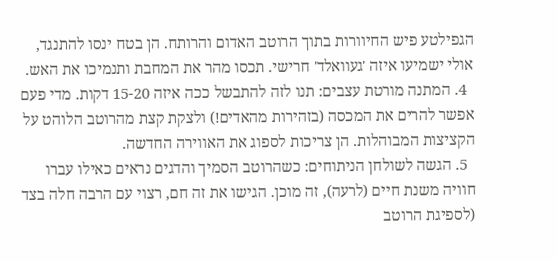הגפילטע פיש החיוורות בתוך הרוטב האדום והרותח. הן בטח ינסו להתנגד, אולי ישמיעו איזה 'געוואלד' חרישי. תכסו מהר את המחבת ותנמיכו את האש.
  4. המתנה מורטת עצבים: תנו לזה להתבשל ככה איזה 15-20 דקות. מדי פעם אפשר להרים את המכסה (בזהירות מהאדים!) ולצקת קצת מהרוטב הלוהט על הקציצות המבוהלות. הן צריכות לספוג את האווירה החדשה.
  5. הגשה לשולחן הניתוחים: כשהרוטב הסמיך והדגים נראים כאילו עברו חוויה משנת חיים (לרעה), זה מוכן. הגישו את זה חם, רצוי עם הרבה חלה בצד (לספיגת הרוטב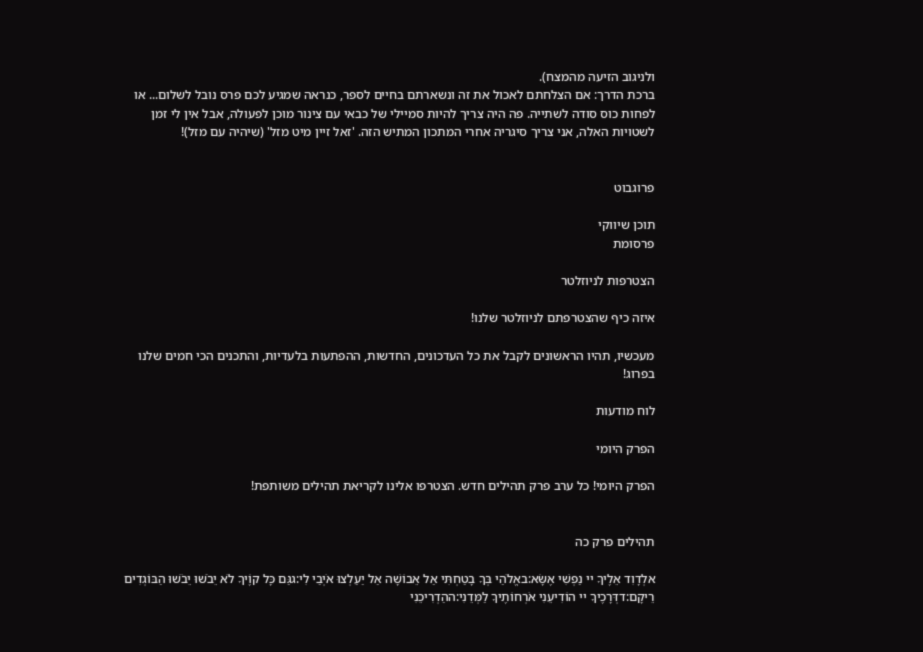ולניגוב הזיעה מהמצח).
ברכת הדרך: אם הצלחתם לאכול את זה ונשארתם בחיים לספר, כנראה שמגיע לכם פרס נובל לשלום... או לפחות כוס סודה לשתייה. פה היה צריך להיות סמיילי של כבאי עם צינור מוכן לפעולה, אבל אין לי זמן לשטויות האלה, אני צריך סיגריה אחרי המתכון המתיש הזה. 'זאל זיין מיט מזל' (שיהיה עם מזל)!


פרוגבוט

תוכן שיווקי
פרסומת

הצטרפות לניוזלטר

איזה כיף שהצטרפתם לניוזלטר שלנו!

מעכשיו, תהיו הראשונים לקבל את כל העדכונים, החדשות, ההפתעות בלעדיות, והתכנים הכי חמים שלנו בפרוג!

לוח מודעות

הפרק היומי

הפרק היומי! כל ערב פרק תהילים חדש. הצטרפו אלינו לקריאת תהילים משותפת!


תהילים פרק כה

אלְדָוִד אֵלֶיךָ יי נַפְשִׁי אֶשָּׂא:באֱלֹהַי בְּךָ בָטַחְתִּי אַל אֵבוֹשָׁה אַל יַעַלְצוּ אֹיְבַי לִי:גגַּם כָּל קוֶֹיךָ לֹא יֵבֹשׁוּ יֵבֹשׁוּ הַבּוֹגְדִים רֵיקָם:דדְּרָכֶיךָ יי הוֹדִיעֵנִי אֹרְחוֹתֶיךָ לַמְּדֵנִי:ההַדְרִיכֵנִי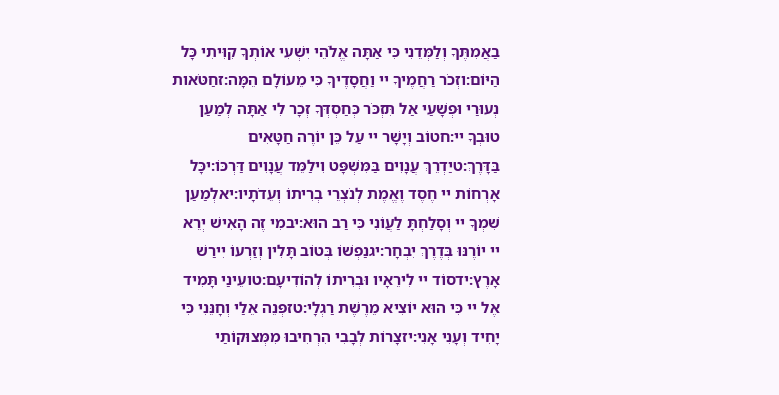בַאֲמִתֶּךָ וְלַמְּדֵנִי כִּי אַתָּה אֱלֹהֵי יִשְׁעִי אוֹתְךָ קִוִּיתִי כָּל הַיּוֹם:וזְכֹר רַחֲמֶיךָ יי וַחֲסָדֶיךָ כִּי מֵעוֹלָם הֵמָּה:זחַטֹּאות נְעוּרַי וּפְשָׁעַי אַל תִּזְכֹּר כְּחַסְדְּךָ זְכָר לִי אַתָּה לְמַעַן טוּבְךָ יי:חטוֹב וְיָשָׁר יי עַל כֵּן יוֹרֶה חַטָּאִים בַּדָּרֶךְ:טיַדְרֵךְ עֲנָוִים בַּמִּשְׁפָּט וִילַמֵּד עֲנָוִים דַּרְכּוֹ:יכָּל אָרְחוֹת יי חֶסֶד וֶאֱמֶת לְנֹצְרֵי בְרִיתוֹ וְעֵדֹתָיו:יאלְמַעַן שִׁמְךָ יי וְסָלַחְתָּ לַעֲוֹנִי כִּי רַב הוּא:יבמִי זֶה הָאִישׁ יְרֵא יי יוֹרֶנּוּ בְּדֶרֶךְ יִבְחָר:יגנַפְשׁוֹ בְּטוֹב תָּלִין וְזַרְעוֹ יִירַשׁ אָרֶץ:ידסוֹד יי לִירֵאָיו וּבְרִיתוֹ לְהוֹדִיעָם:טועֵינַי תָּמִיד אֶל יי כִּי הוּא יוֹצִיא מֵרֶשֶׁת רַגְלָי:טזפְּנֵה אֵלַי וְחָנֵּנִי כִּי יָחִיד וְעָנִי אָנִי:יזצָרוֹת לְבָבִי הִרְחִיבוּ מִמְּצוּקוֹתַי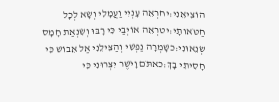הוֹצִיאֵנִי:יחרְאֵה עָנְיִי וַעֲמָלִי וְשָׂא לְכָל חַטֹּאותָי:יטרְאֵה אוֹיְבַי כִּי רָבּוּ וְשִׂנְאַת חָמָס שְׂנֵאוּנִי:כשָׁמְרָה נַפְשִׁי וְהַצִּילֵנִי אַל אֵבוֹשׁ כִּי חָסִיתִי בָךְ:כאתֹּם וָיֹשֶׁר יִצְּרוּנִי כִּי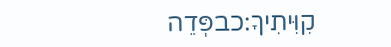קִוִּיתִיךָ:כבפְּדֵה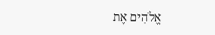אֱלֹהִים אֶת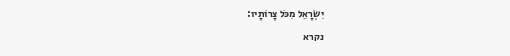יִשְׂרָאֵל מִכֹּל צָרוֹתָיו:
נקרא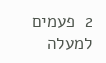2  פעמים
למעלה